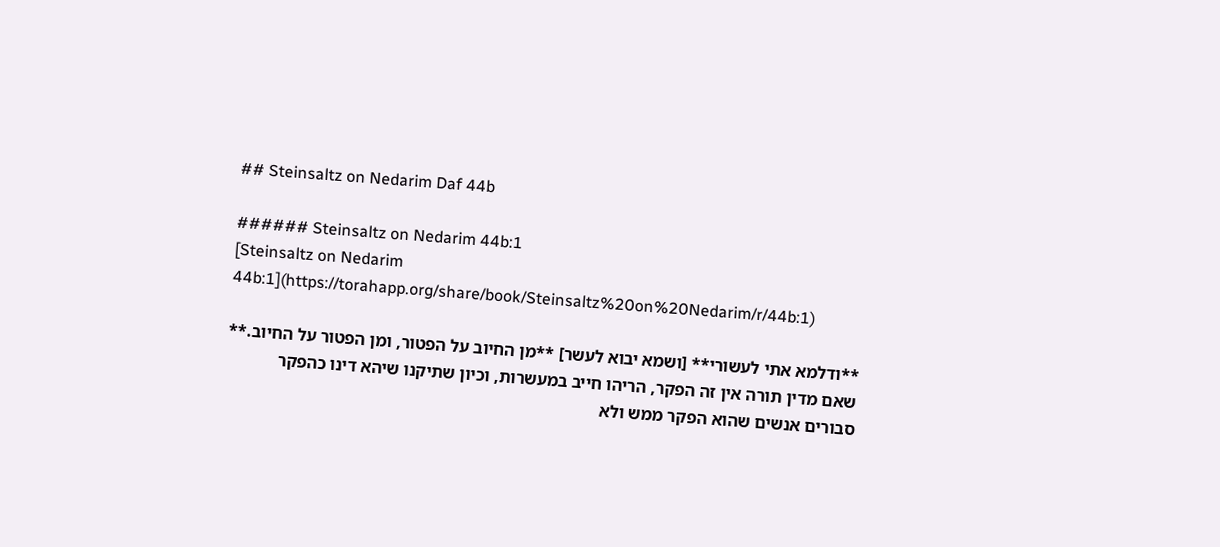## Steinsaltz on Nedarim Daf 44b

###### Steinsaltz on Nedarim 44b:1
[Steinsaltz on Nedarim 44b:1](https://torahapp.org/share/book/Steinsaltz%20on%20Nedarim/r/44b:1)

**ודלמא אתי לעשורי** [ושמא יבוא לעשר] **מן החיוב על הפטור, ומן הפטור על החיוב.** שאם מדין תורה אין זה הפקר, הריהו חייב במעשרות, וכיון שתיקנו שיהא דינו כהפקר סבורים אנשים שהוא הפקר ממש ולא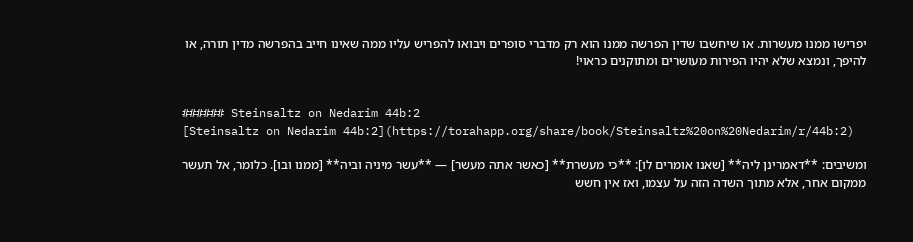יפרישו ממנו מעשרות. או שיחשבו שדין הפרשה ממנו הוא רק מדברי סופרים ויבואו להפריש עליו ממה שאינו חייב בהפרשה מדין תורה, או להיפך, ונמצא שלא יהיו הפירות מעושרים ומתוקנים כראוי!


###### Steinsaltz on Nedarim 44b:2
[Steinsaltz on Nedarim 44b:2](https://torahapp.org/share/book/Steinsaltz%20on%20Nedarim/r/44b:2)

ומשיבים: **דאמרינן ליה** [שאנו אומרים לו]: **כי מעשרת** [כאשר אתה מעשר] — **עשר מיניה וביה** [ממנו ובו]. כלומר, אל תעשר ממקום אחר, אלא מתוך השדה הזה על עצמו, ואז אין חשש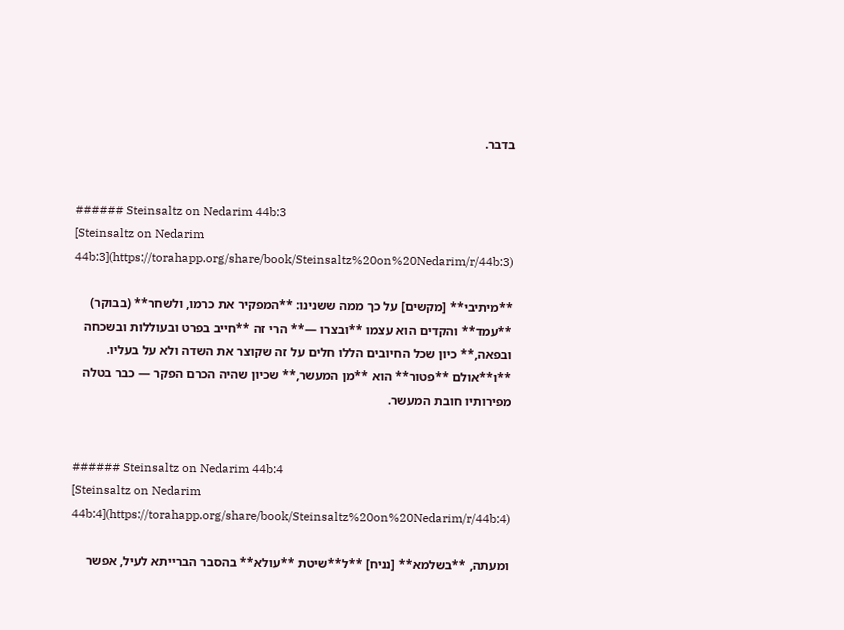בדבר.


###### Steinsaltz on Nedarim 44b:3
[Steinsaltz on Nedarim 44b:3](https://torahapp.org/share/book/Steinsaltz%20on%20Nedarim/r/44b:3)

**מיתיבי** [מקשים] על כך ממה ששנינו: **המפקיר את כרמו, ולשחר** (בבוקר) **עמד** והקדים הוא עצמו **ובצרו —** הרי זה **חייב בפרט ובעוללות ובשכחה ובפאה,** כיון שכל החיובים הללו חלים על זה שקוצר את השדה ולא על בעליו. **ו**אולם **פטור** הוא **מן המעשר,** שכיון שהיה הכרם הפקר — כבר בטלה מפירותיו חובת המעשר.


###### Steinsaltz on Nedarim 44b:4
[Steinsaltz on Nedarim 44b:4](https://torahapp.org/share/book/Steinsaltz%20on%20Nedarim/r/44b:4)

ומעתה, **בשלמא** [נניח] **ל**שיטת **עולא** בהסבר הברייתא לעיל, אפשר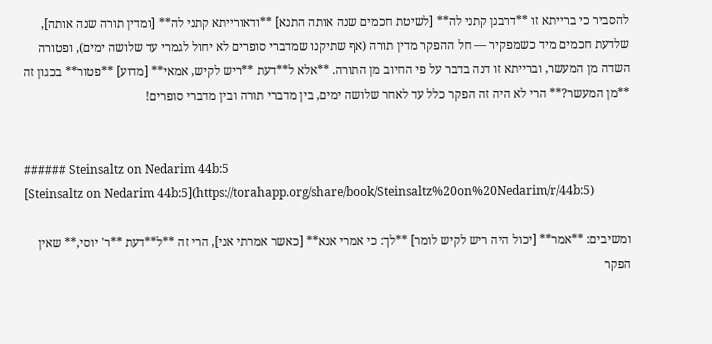להסביר כי ברייתא זו **דרבנן קתני לה** [לשיטת חכמים שנה אותה התנא] **ודאורייתא קתני לה** [ומדין תורה שנה אותה], שלדעת חכמים מיד כשמפקיר — חל ההפקר מדין תורה (אף שתיקנו שמדברי סופרים לא יחול לגמרי עד שלושה ימים), ופטורה השדה מן המעשר, וברייתא זו דנה בדבר על פי החיוב מן התורה. **אלא ל**דעת **ריש לקיש, אמאי** [מדוע] **פטור** בכגון זה **מן המעשר?** הרי לא היה זה הפקר כלל עד לאחר שלושה ימים, בין מדברי תורה ובין מדברי סופרים!


###### Steinsaltz on Nedarim 44b:5
[Steinsaltz on Nedarim 44b:5](https://torahapp.org/share/book/Steinsaltz%20on%20Nedarim/r/44b:5)

ומשיבים: **אמר** [יכול היה ריש לקיש לומר] **לך: כי אמרי אנא** [כאשר אמרתי אני], הרי זה **ל**דעת **ר' יוסי,** שאין הפקר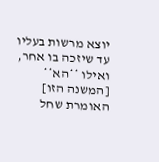יוצא מרשות בעליו עד שיזכה בו אחר, ואילו **הא** [המשנה הזו] האומרת שחל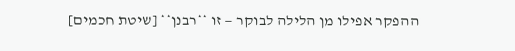ההפקר אפילו מן הלילה לבוקר — זו **רבנן** [שיטת חכמים]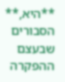**היא,** הסבורים שבעצם ההפקרה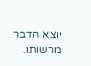יוצא הדבר מרשותו.